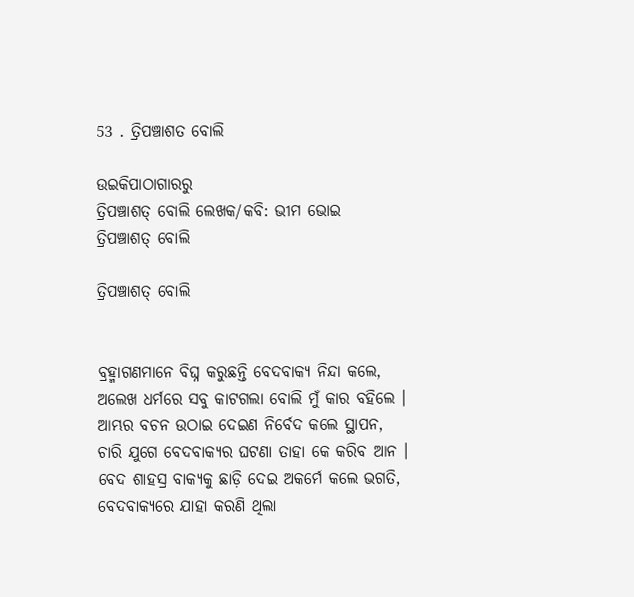53 . ତ୍ରିପଞ୍ଚାଶତ ବୋଲି

ଉଇକିପାଠାଗାର‌ରୁ
ତ୍ରିପଞ୍ଚାଶତ୍ ବୋଲି ଲେଖକ/କବି: ଭୀମ ଭୋଇ
ତ୍ରିପଞ୍ଚାଶତ୍ ବୋଲି

ତ୍ରିପଞ୍ଚାଶତ୍ ବୋଲି


ବ୍ରହ୍ମାଗଣମାନେ ବିଘ୍ନ କରୁଛନ୍ତି ବେଦବାକ୍ୟ ନିନ୍ଦା କଲେ,
ଅଲେଖ ଧର୍ମରେ ସବୁ କାଟଗଲା ବୋଲି ମୁଁ କାର ବହିଲେ ।
ଆମ୍ଭର ବଚନ ଉଠାଇ ଦେଇଣ ନିର୍ବେଦ କଲେ ସ୍ଥାପନ,
ଚାରି ଯୁଗେ ବେଦବାକ୍ୟର ଘଟଣା ତାହା କେ କରିବ ଆନ ।
ବେଦ ଶାହସ୍ର ବାକ୍ୟକୁ ଛାଡ଼ି ଦେଇ ଅକର୍ମେ କଲେ ଭଗତି,
ବେଦବାକ୍ୟରେ ଯାହା କରଣି ଥିଲା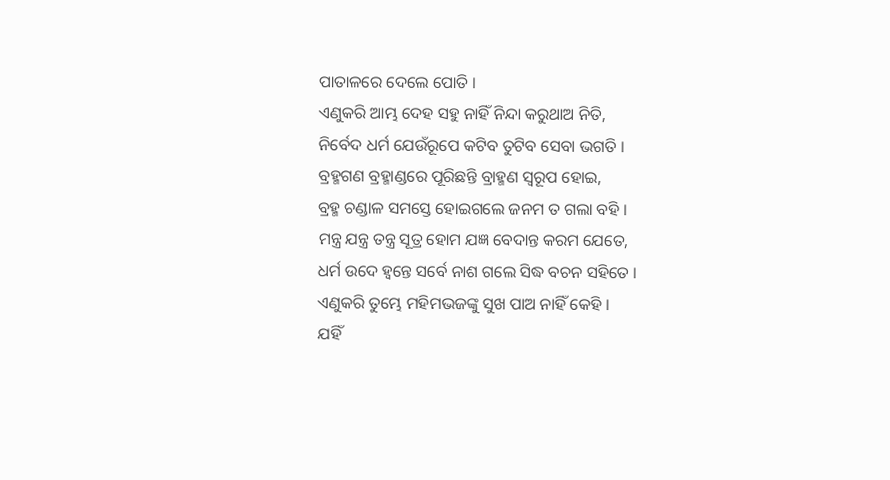ପାତାଳରେ ଦେଲେ ପୋତି ।
ଏଣୁକରି ଆମ୍ଭ ଦେହ ସହୁ ନାହିଁ ନିନ୍ଦା କରୁଥାଅ ନିତି,
ନିର୍ବେଦ ଧର୍ମ ଯେଉଁରୂପେ କଟିବ ତୁଟିବ ସେବା ଭଗତି ।
ବ୍ରହ୍ମଗଣ ବ୍ରହ୍ମାଣ୍ଡରେ ପୂରିଛନ୍ତି ବ୍ରାହ୍ମଣ ସ୍ୱରୂପ ହୋଇ,
ବ୍ରହ୍ମ ଚଣ୍ଡାଳ ସମସ୍ତେ ହୋଇଗଲେ ଜନମ ତ ଗଲା ବହି ।
ମନ୍ତ୍ର ଯନ୍ତ୍ର ତନ୍ତ୍ର ସୂତ୍ର ହୋମ ଯଜ୍ଞ ବେଦାନ୍ତ କରମ ଯେତେ,
ଧର୍ମ ଉଦେ ହ୍ୱନ୍ତେ ସର୍ବେ ନାଶ ଗଲେ ସିଦ୍ଧ ବଚନ ସହିତେ ।
ଏଣୁକରି ତୁମ୍ଭେ ମହିମଭଜଙ୍କୁ ସୁଖ ପାଅ ନାହିଁ କେହି ।
ଯହିଁ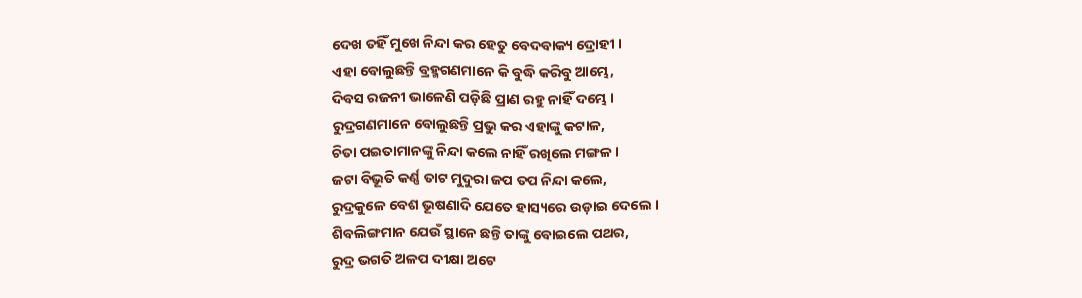ଦେଖ ତହିଁ ମୁଖେ ନିନ୍ଦା କର ହେତୁ ବେଦବାକ୍ୟ ଦ୍ରୋହୀ ।
ଏହା ବୋଲୁଛନ୍ତି ବ୍ରହ୍ମଗଣମାନେ କି ବୁଦ୍ଧି କରିବୁ ଆମ୍ଭେ,
ଦିବସ ରଜନୀ ଭାଳେଣି ପଡ଼ିଛି ପ୍ରାଣ ରହୁ ନାହିଁ ଦମ୍ଭେ ।
ରୁଦ୍ରଗଣମାନେ ବୋଲୁଛନ୍ତି ପ୍ରଭୁ କର ଏହାଙ୍କୁ କଟାଳ,
ଚିତା ପଇତାମାନଙ୍କୁ ନିନ୍ଦା କଲେ ନାହିଁ ରଖିଲେ ମଙ୍ଗଳ ।
ଜଟା ବିଭୂତି କର୍ଣ୍ଣ ତାଟ ମୁଦୁରା ଜପ ତପ ନିନ୍ଦା କଲେ,
ରୁଦ୍ରକୁଳେ ବେଶ ଭୂଷଣାଦି ଯେତେ ହାସ୍ୟରେ ଉଡ଼ାଇ ଦେଲେ ।
ଶିବଲିଙ୍ଗମାନ ଯେଉଁ ସ୍ଥାନେ ଛନ୍ତି ତାଙ୍କୁ ବୋଇଲେ ପଥର,
ରୁଦ୍ର ଭଗତି ଅଳପ ଦୀକ୍ଷା ଅଟେ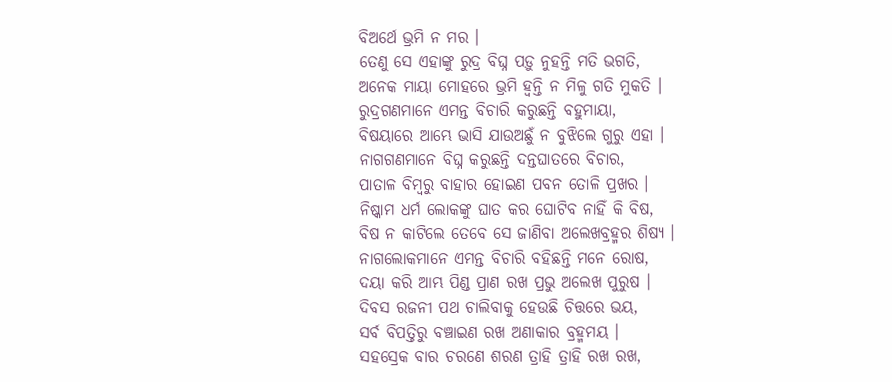ବିଅର୍ଥେ ଭ୍ରମି ନ ମର ।
ତେଣୁ ସେ ଏହାଙ୍କୁ ରୁଦ୍ର ବିଘ୍ନ ପଡ଼ୁ ନୁହନ୍ତି ମତି ଭଗତି,
ଅନେକ ମାୟା ମୋହରେ ଭ୍ରମି ହ୍ୱନ୍ତି ନ ମିଳୁ ଗତି ମୁକତି ।
ରୁଦ୍ରଗଣମାନେ ଏମନ୍ତ ବିଚାରି କରୁଛନ୍ତି ବହୁମାୟା,
ବିଷୟାରେ ଆମ୍ଭେ ଭାସି ଯାଉଅଛୁଁ ନ ବୁଝିଲେ ଗୁରୁ ଏହା ।
ନାଗଗଣମାନେ ବିଘ୍ନ କରୁଛନ୍ତି ଦନ୍ତଘାତରେ ବିଚାର,
ପାତାଳ ବିମ୍ବରୁ ବାହାର ହୋଇଣ ପବନ ତୋଳି ପ୍ରଖର ।
ନିଷ୍କାମ ଧର୍ମ ଲୋକଙ୍କୁ ଘାତ କର ଘୋଟିବ ନାହିଁ କି ବିଷ,
ବିଷ ନ କାଟିଲେ ତେବେ ସେ ଜାଣିବା ଅଲେଖବ୍ରହ୍ମର ଶିଷ୍ୟ ।
ନାଗଲୋକମାନେ ଏମନ୍ତ ବିଚାରି ବହିଛନ୍ତି ମନେ ରୋଷ,
ଦୟା କରି ଆମ୍ଭ ପିଣ୍ଡ ପ୍ରାଣ ରଖ ପ୍ରଭୁ ଅଲେଖ ପୁରୁଷ ।
ଦିବସ ରଜନୀ ପଥ ଚାଲିବାକୁ ହେଉଛି ଚିତ୍ତରେ ଭୟ,
ସର୍ବ ବିପତ୍ତିରୁ ବଞ୍ଚାଇଣ ରଖ ଅଣାକାର ବ୍ରହ୍ମମୟ ।
ସହସ୍ରେକ ବାର ଚରଣେ ଶରଣ ତ୍ରାହି ତ୍ରାହି ରଖ ରଖ,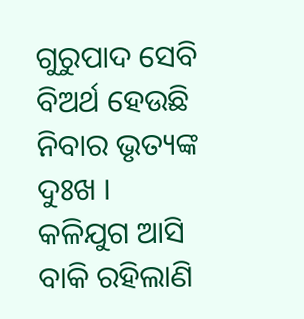ଗୁରୁପାଦ ସେବି ବିଅର୍ଥ ହେଉଛି ନିବାର ଭୃତ୍ୟଙ୍କ ଦୁଃଖ ।
କଳିଯୁଗ ଆସି ବାକି ରହିଲାଣି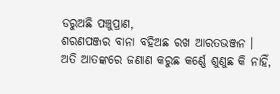ଡରୁଅଛି ପଞ୍ଚୁପ୍ରାଣ,
ଶରଣପଞ୍ଜର ବାନା ବହିଅଛ ରଖ ଆରତଭଞ୍ଜନ ।
ଅତି ଆତଙ୍କରେ ଜଣାଣ କରୁଛ କର୍ଣ୍ଣେ ଶୁଣୁଛ କି ନାହିଁ,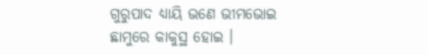ଗୁରୁପାଦ ଧ୍ୟାୟି ଭଣେ ଭୀମଭୋଇ ଛାମୁରେ କାକୁସ୍ଥ ହୋଇ ।